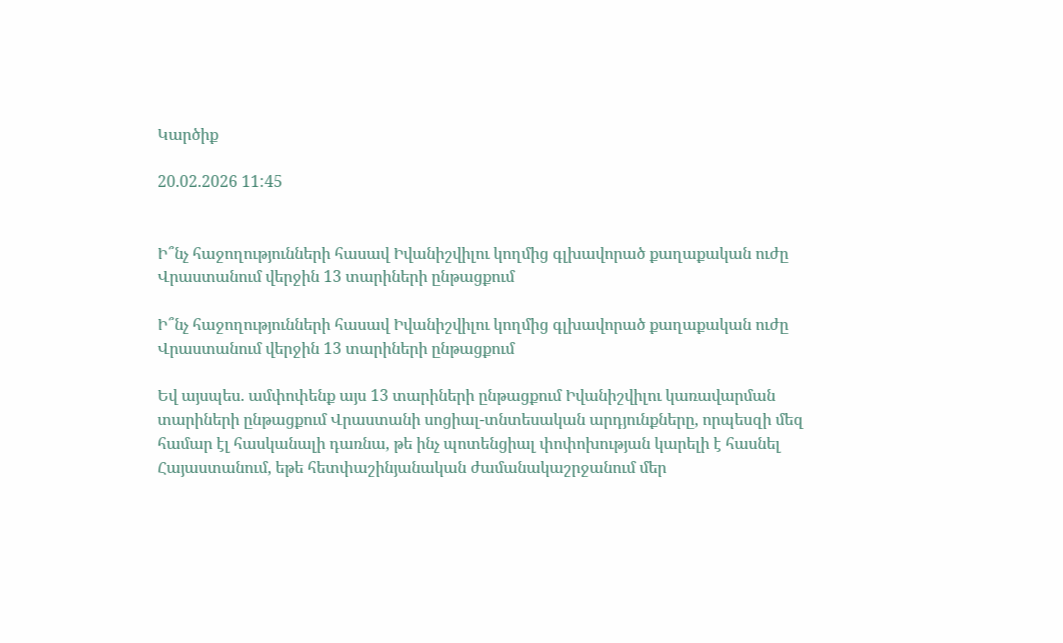Կարծիք

20.02.2026 11:45


Ի՞նչ հաջողությունների հասավ Իվանիշվիլու կողմից գլխավորած քաղաքական ուժը Վրաստանում վերջին 13 տարիների ընթացքում

Ի՞նչ հաջողությունների հասավ Իվանիշվիլու կողմից գլխավորած քաղաքական ուժը Վրաստանում վերջին 13 տարիների ընթացքում

Եվ այսպես. ամփոփենք այս 13 տարիների ընթացքում Իվանիշվիլու կառավարման տարիների ընթացքում Վրաստանի սոցիալ-տնտեսական արդյունքները, որպեսզի մեզ համար էլ հասկանալի դառնա, թե ինչ պոտենցիալ փոփոխության կարելի է հասնել Հայաստանում, եթե հետփաշինյանական ժամանակաշրջանում մեր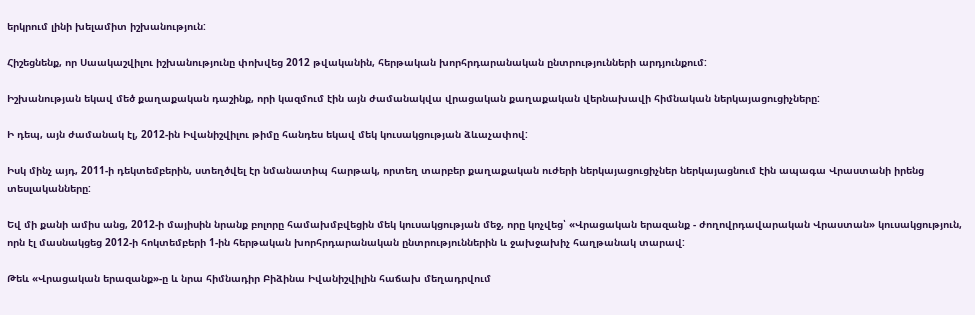երկրում լինի խելամիտ իշխանություն:

Հիշեցնենք, որ Սաակաշվիլու իշխանությունը փոխվեց 2012 թվականին, հերթական խորհրդարանական ընտրությունների արդյունքում:

Իշխանության եկավ մեծ քաղաքական դաշինք, որի կազմում էին այն ժամանակվա վրացական քաղաքական վերնախավի հիմնական ներկայացուցիչները:

Ի դեպ, այն ժամանակ էլ, 2012-ին Իվանիշվիլու թիմը հանդես եկավ մեկ կուսակցության ձևաչափով:

Իսկ մինչ այդ, 2011-ի դեկտեմբերին, ստեղծվել էր նմանատիպ հարթակ, որտեղ տարբեր քաղաքական ուժերի ներկայացուցիչներ ներկայացնում էին ապագա Վրաստանի իրենց տեսլականները:

Եվ մի քանի ամիս անց, 2012-ի մայիսին նրանք բոլորը համախմբվեցին մեկ կուսակցության մեջ, որը կոչվեց՝ «Վրացական երազանք - ժողովրդավարական Վրաստան» կուսակցություն, որն էլ մասնակցեց 2012-ի հոկտեմբերի 1-ին հերթական խորհրդարանական ընտրություններին և ջախջախիչ հաղթանակ տարավ:

Թեև «Վրացական երազանք»-ը և նրա հիմնադիր Բիձինա Իվանիշվիլին հաճախ մեղադրվում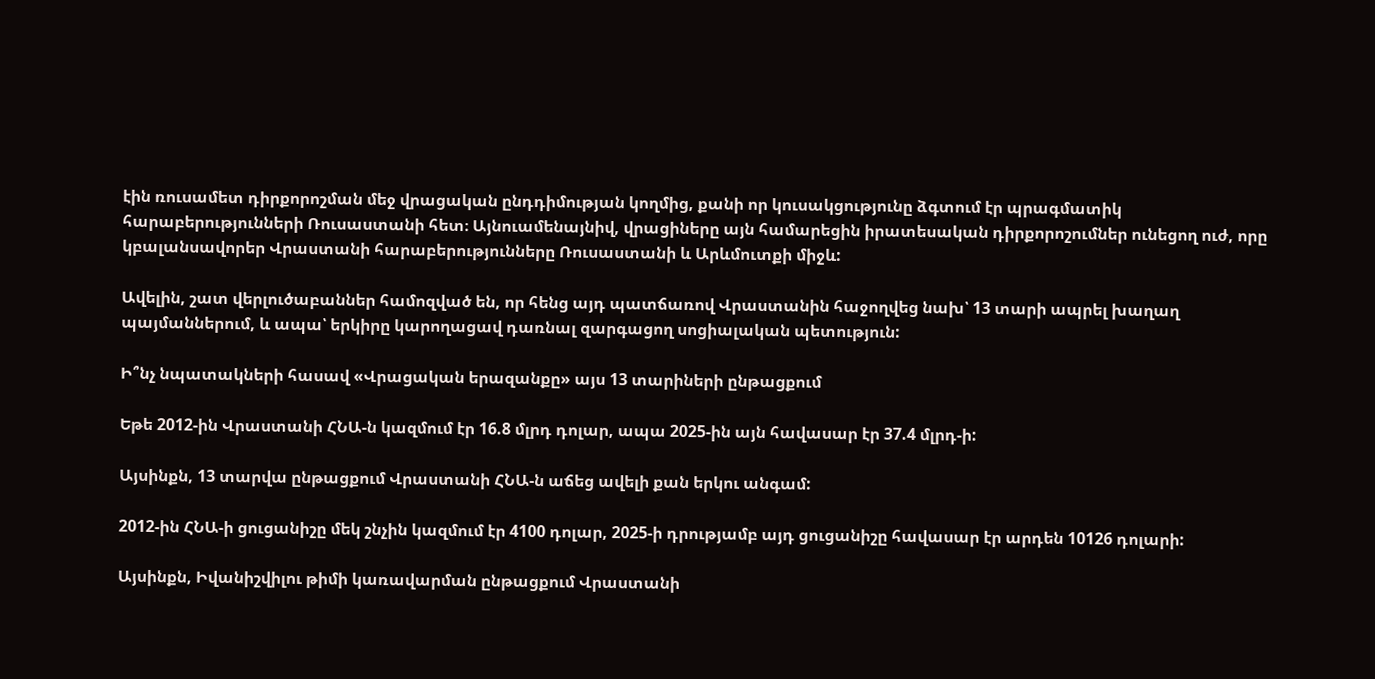էին ռուսամետ դիրքորոշման մեջ վրացական ընդդիմության կողմից, քանի որ կուսակցությունը ձգտում էր պրագմատիկ հարաբերությունների Ռուսաստանի հետ։ Այնուամենայնիվ, վրացիները այն համարեցին իրատեսական դիրքորոշումներ ունեցող ուժ, որը կբալանսավորեր Վրաստանի հարաբերությունները Ռուսաստանի և Արևմուտքի միջև:

Ավելին, շատ վերլուծաբաններ համոզված են, որ հենց այդ պատճառով Վրաստանին հաջողվեց նախ՝ 13 տարի ապրել խաղաղ պայմաններում, և ապա՝ երկիրը կարողացավ դառնալ զարգացող սոցիալական պետություն:

Ի՞նչ նպատակների հասավ «Վրացական երազանքը» այս 13 տարիների ընթացքում

Եթե 2012-ին Վրաստանի ՀՆԱ-ն կազմում էր 16.8 մլրդ դոլար, ապա 2025-ին այն հավասար էր 37.4 մլրդ-ի:

Այսինքն, 13 տարվա ընթացքում Վրաստանի ՀՆԱ-ն աճեց ավելի քան երկու անգամ:

2012-ին ՀՆԱ-ի ցուցանիշը մեկ շնչին կազմում էր 4100 դոլար, 2025-ի դրությամբ այդ ցուցանիշը հավասար էր արդեն 10126 դոլարի:

Այսինքն, Իվանիշվիլու թիմի կառավարման ընթացքում Վրաստանի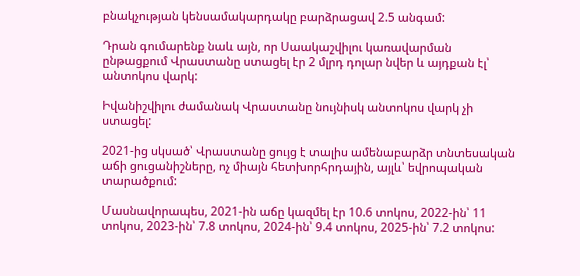բնակչության կենսամակարդակը բարձրացավ 2.5 անգամ:

Դրան գումարենք նաև այն, որ Սաակաշվիլու կառավարման ընթացքում Վրաստանը ստացել էր 2 մլրդ դոլար նվեր և այդքան էլ՝ անտոկոս վարկ:

Իվանիշվիլու ժամանակ Վրաստանը նույնիսկ անտոկոս վարկ չի ստացել:

2021-ից սկսած՝ Վրաստանը ցույց է տալիս ամենաբարձր տնտեսական աճի ցուցանիշները, ոչ միայն հետխորհրդային, այլև՝ եվրոպական տարածքում:

Մասնավորապես, 2021-ին աճը կազմել էր 10.6 տոկոս, 2022-ին՝ 11 տոկոս, 2023-ին՝ 7.8 տոկոս, 2024-ին՝ 9.4 տոկոս, 2025-ին՝ 7.2 տոկոս: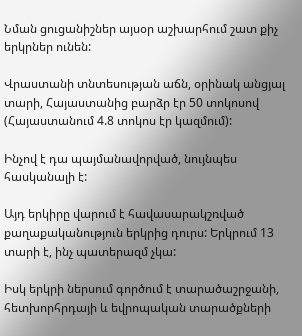Նման ցուցանիշներ այսօր աշխարհում շատ քիչ երկրներ ունեն:

Վրաստանի տնտեսության աճն, օրինակ անցյալ տարի, Հայաստանից բարձր էր 50 տոկոսով (Հայաստանում 4.8 տոկոս էր կազմում):

Ինչով է դա պայմանավորված, նույնպես հասկանալի է:

Այդ երկիրը վարում է հավասարակշռված քաղաքականություն երկրից դուրս: Երկրում 13 տարի է, ինչ պատերազմ չկա:

Իսկ երկրի ներսում գործում է տարածաշրջանի, հետխորհրդայի և եվրոպական տարածքների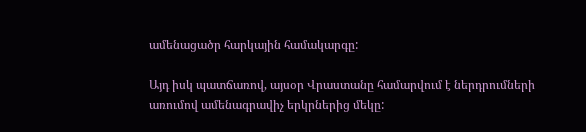ամենացածր հարկային համակարգը:

Այդ իսկ պատճառով, այսօր Վրաստանը համարվում է ներդրումների առումով ամենագրավիչ երկրներից մեկը: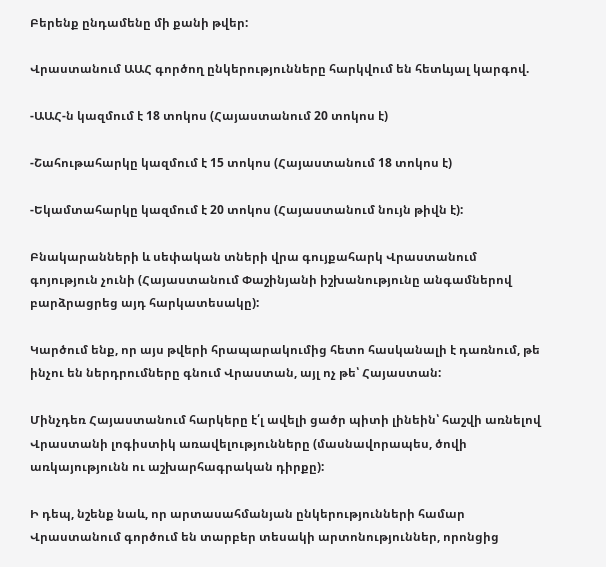Բերենք ընդամենը մի քանի թվեր:

Վրաստանում ԱԱՀ գործող ընկերությունները հարկվում են հետևյալ կարգով.

-ԱԱՀ-ն կազմում է 18 տոկոս (Հայաստանում 20 տոկոս է)

-Շահութահարկը կազմում է 15 տոկոս (Հայաստանում 18 տոկոս է)

-Եկամտահարկը կազմում է 20 տոկոս (Հայաստանում նույն թիվն է):

Բնակարանների և սեփական տների վրա գույքահարկ Վրաստանում գոյություն չունի (Հայաստանում Փաշինյանի իշխանությունը անգամներով բարձրացրեց այդ հարկատեսակը):

Կարծում ենք, որ այս թվերի հրապարակումից հետո հասկանալի է դառնում, թե ինչու են ներդրումները գնում Վրաստան, այլ ոչ թե՝ Հայաստան:

Մինչդեռ Հայաստանում հարկերը է՛լ ավելի ցածր պիտի լինեին՝ հաշվի առնելով Վրաստանի լոգիստիկ առավելությունները (մասնավորապես, ծովի առկայությունն ու աշխարհագրական դիրքը):

Ի դեպ, նշենք նաև, որ արտասահմանյան ընկերությունների համար Վրաստանում գործում են տարբեր տեսակի արտոնություններ, որոնցից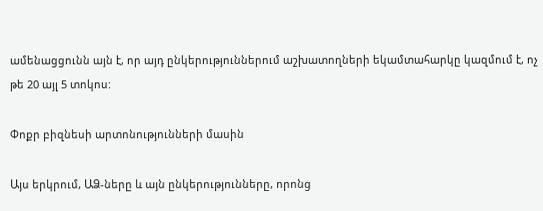ամենացցունն այն է, որ այդ ընկերություններում աշխատողների եկամտահարկը կազմում է, ոչ թե 20 այլ 5 տոկոս:

Փոքր բիզնեսի արտոնությունների մասին

Այս երկրում, ԱՁ-ները և այն ընկերությունները, որոնց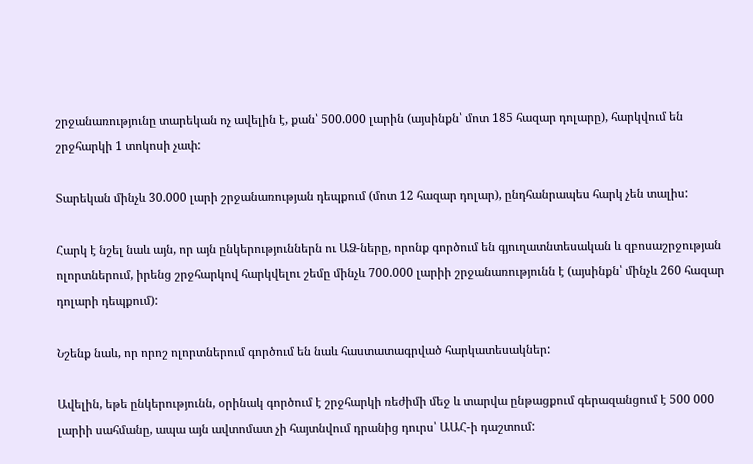շրջանառությունը տարեկան ոչ ավելին է, քան՝ 500.000 լարին (այսինքն՝ մոտ 185 հազար դոլարը), հարկվում են շրջհարկի 1 տոկոսի չափ:

Տարեկան մինչև 30.000 լարի շրջանառության դեպքում (մոտ 12 հազար դոլար), ընդհանրապես հարկ չեն տալիս:

Հարկ է նշել նաև այն, որ այն ընկերություններն ու ԱՁ-ները, որոնք գործում են գյուղատնտեսական և զբոսաշրջության ոլորտներում, իրենց շրջհարկով հարկվելու շեմը մինչև 700.000 լարիի շրջանառությունն է (այսինքն՝ մինչև 260 հազար դոլարի դեպքում):

Նշենք նաև, որ որոշ ոլորտներում գործում են նաև հաստատագրված հարկատեսակներ:

Ավելին, եթե ընկերությունն, օրինակ գործում է շրջհարկի ռեժիմի մեջ և տարվա ընթացքում գերազանցում է 500 000 լարիի սահմանը, ապա այն ավտոմատ չի հայտնվում դրանից դուրս՝ ԱԱՀ-ի դաշտում: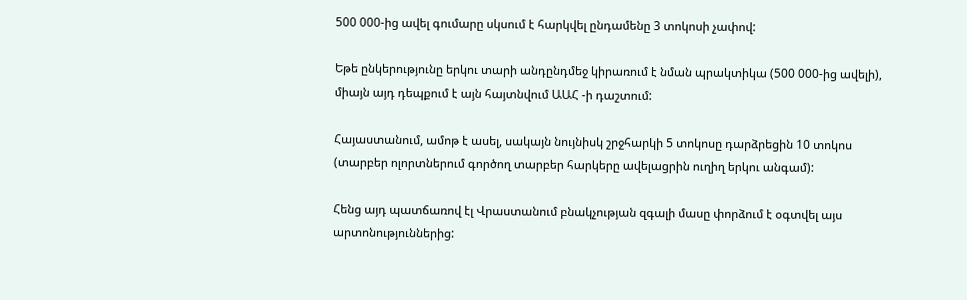500 000-ից ավել գումարը սկսում է հարկվել ընդամենը 3 տոկոսի չափով:

Եթե ընկերությունը երկու տարի անդընդմեջ կիրառում է նման պրակտիկա (500 000-ից ավելի), միայն այդ դեպքում է այն հայտնվում ԱԱՀ -ի դաշտում:

Հայաստանում, ամոթ է ասել, սակայն նույնիսկ շրջհարկի 5 տոկոսը դարձրեցին 10 տոկոս (տարբեր ոլորտներում գործող տարբեր հարկերը ավելացրին ուղիղ երկու անգամ):

Հենց այդ պատճառով էլ Վրաստանում բնակչության զգալի մասը փորձում է օգտվել այս արտոնություններից: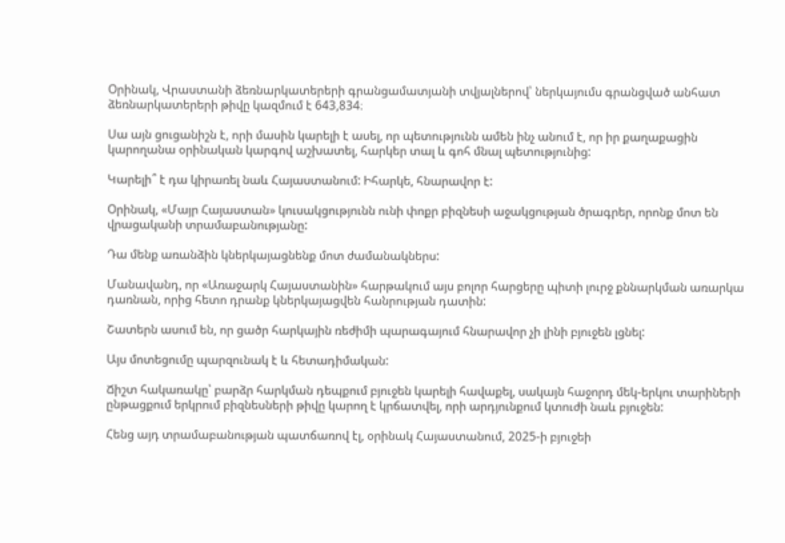Օրինակ, Վրաստանի ձեռնարկատերերի գրանցամատյանի տվյալներով՝ ներկայումս գրանցված անհատ ձեռնարկատերերի թիվը կազմում է 643,834։

Սա այն ցուցանիշն է, որի մասին կարելի է ասել, որ պետությունն ամեն ինչ անում է, որ իր քաղաքացին կարողանա օրինական կարգով աշխատել, հարկեր տալ և գոհ մնալ պետությունից:

Կարելի՞ է դա կիրառել նաև Հայաստանում: Իհարկե, հնարավոր է:

Օրինակ, «Մայր Հայաստան» կուսակցությունն ունի փոքր բիզնեսի աջակցության ծրագրեր, որոնք մոտ են վրացականի տրամաբանությանը:

Դա մենք առանձին կներկայացնենք մոտ ժամանակներս:

Մանավանդ, որ «Առաջարկ Հայաստանին» հարթակում այս բոլոր հարցերը պիտի լուրջ քննարկման առարկա դառնան, որից հետո դրանք կներկայացվեն հանրության դատին:

Շատերն ասում են, որ ցածր հարկային ռեժիմի պարագայում հնարավոր չի լինի բյուջեն լցնել:

Այս մոտեցումը պարզունակ է և հետադիմական:

Ճիշտ հակառակը՝ բարձր հարկման դեպքում բյուջեն կարելի հավաքել, սակայն հաջորդ մեկ-երկու տարիների ընթացքում երկրում բիզնեսների թիվը կարող է կրճատվել, որի արդյունքում կտուժի նաև բյուջեն:

Հենց այդ տրամաբանության պատճառով էլ, օրինակ Հայաստանում, 2025-ի բյուջեի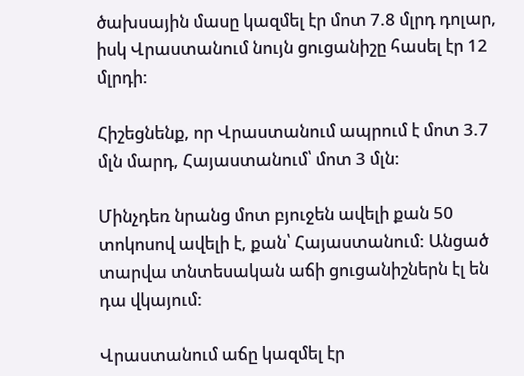ծախսային մասը կազմել էր մոտ 7.8 մլրդ դոլար, իսկ Վրաստանում նույն ցուցանիշը հասել էր 12 մլրդի:

Հիշեցնենք, որ Վրաստանում ապրում է մոտ 3.7 մլն մարդ, Հայաստանում՝ մոտ 3 մլն:

Մինչդեռ նրանց մոտ բյուջեն ավելի քան 50 տոկոսով ավելի է, քան՝ Հայաստանում: Անցած տարվա տնտեսական աճի ցուցանիշներն էլ են դա վկայում:

Վրաստանում աճը կազմել էր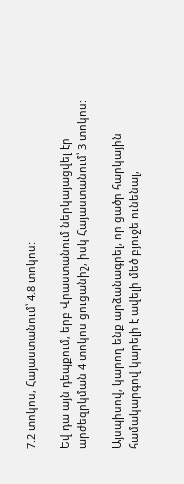7.2 տոկոս, Հայաստանում՝ 4.8 տոկոս:

Եվ դա այն դեպքում, երբ Վրաստանում ներկայացվել էր արժեզրկման 4 տոկոս ցուցանիշ, իսկ Հայաստանում՝ 3 տոկոս:

Այսպիսով, կարող ենք արձանագրել, որ ցածր հարկային համակարգով կարելի է ավելի մեծ բյուջե ունենալ,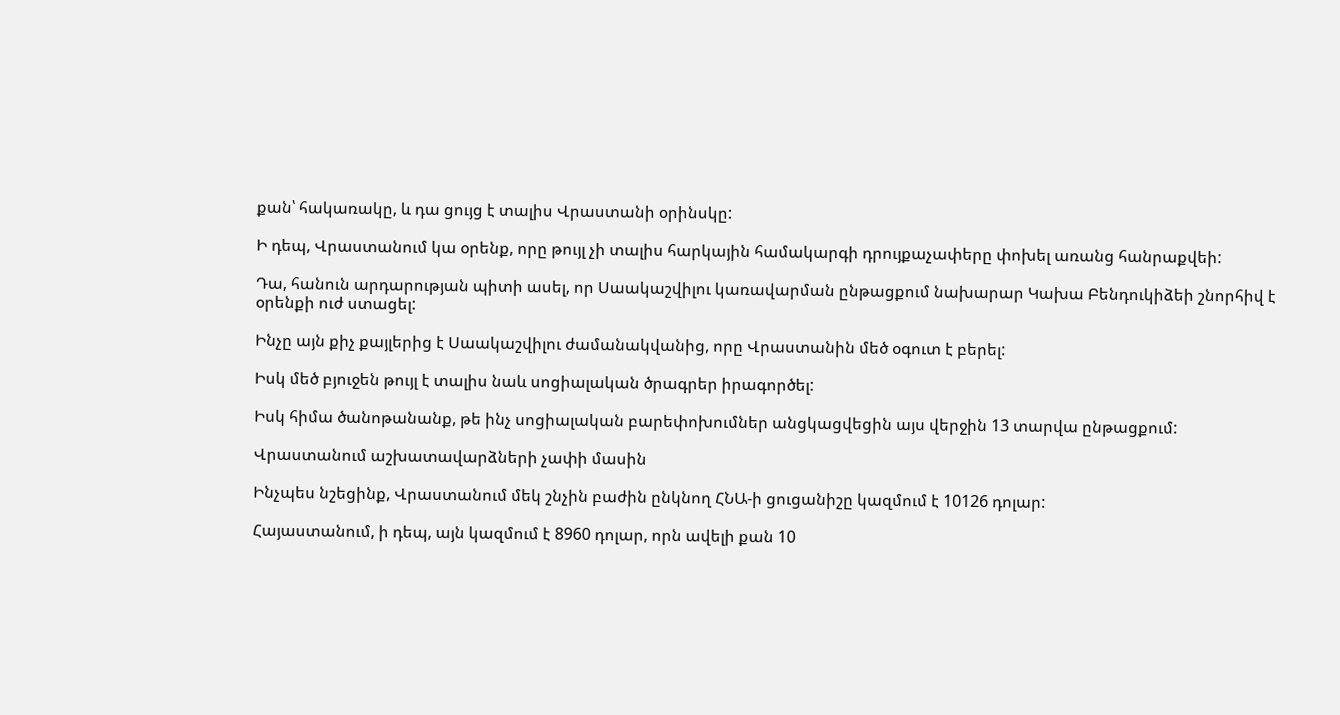քան՝ հակառակը, և դա ցույց է տալիս Վրաստանի օրինսկը:

Ի դեպ, Վրաստանում կա օրենք, որը թույլ չի տալիս հարկային համակարգի դրույքաչափերը փոխել առանց հանրաքվեի:

Դա, հանուն արդարության պիտի ասել, որ Սաակաշվիլու կառավարման ընթացքում նախարար Կախա Բենդուկիձեի շնորհիվ է օրենքի ուժ ստացել:

Ինչը այն քիչ քայլերից է Սաակաշվիլու ժամանակվանից, որը Վրաստանին մեծ օգուտ է բերել:

Իսկ մեծ բյուջեն թույլ է տալիս նաև սոցիալական ծրագրեր իրագործել:

Իսկ հիմա ծանոթանանք, թե ինչ սոցիալական բարեփոխումներ անցկացվեցին այս վերջին 13 տարվա ընթացքում:

Վրաստանում աշխատավարձների չափի մասին

Ինչպես նշեցինք, Վրաստանում մեկ շնչին բաժին ընկնող ՀՆԱ-ի ցուցանիշը կազմում է 10126 դոլար:

Հայաստանում, ի դեպ, այն կազմում է 8960 դոլար, որն ավելի քան 10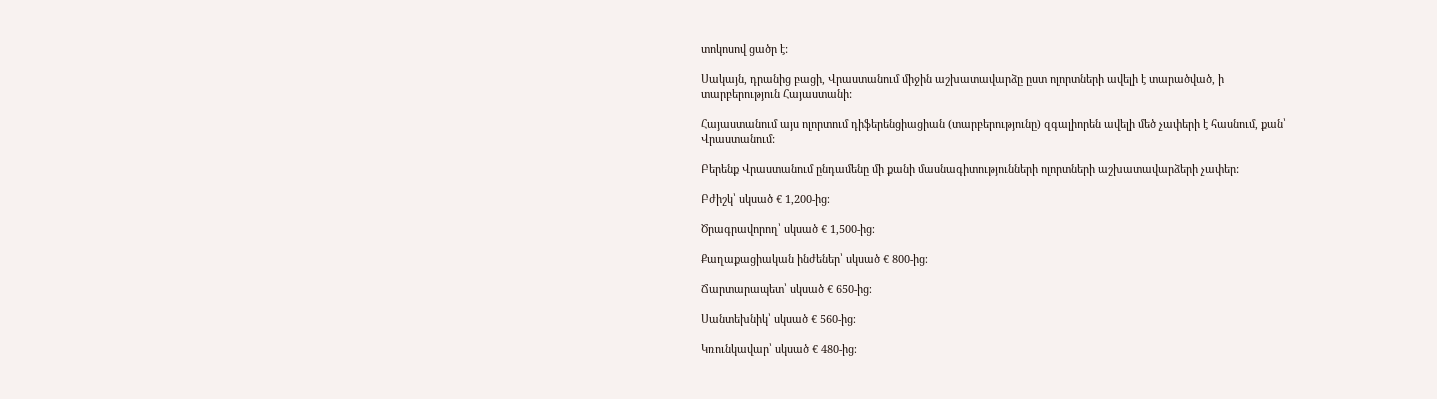տոկոսով ցածր է:

Սակայն, դրանից բացի, Վրաստանում միջին աշխատավարձը ըստ ոլորտների ավելի է տարածված, ի տարբերություն Հայաստանի:

Հայաստանում այս ոլորտում դիֆերենցիացիան (տարբերությունը) զգալիորեն ավելի մեծ չափերի է հասնում, քան՝ Վրաստանում:

Բերենք Վրաստանում ընդամենը մի քանի մասնագիտությունների ոլորտների աշխատավարձերի չափեր:

Բժիշկ՝ սկսած € 1,200-ից։

Ծրագրավորող՝ սկսած € 1,500-ից։

Քաղաքացիական ինժեներ՝ սկսած € 800-ից։

Ճարտարապետ՝ սկսած € 650-ից։

Սանտեխնիկ՝ սկսած € 560-ից։

Կռունկավար՝ սկսած € 480-ից։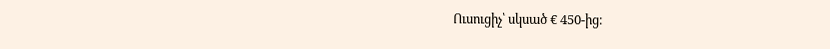Ուսուցիչ՝ սկսած € 450-ից։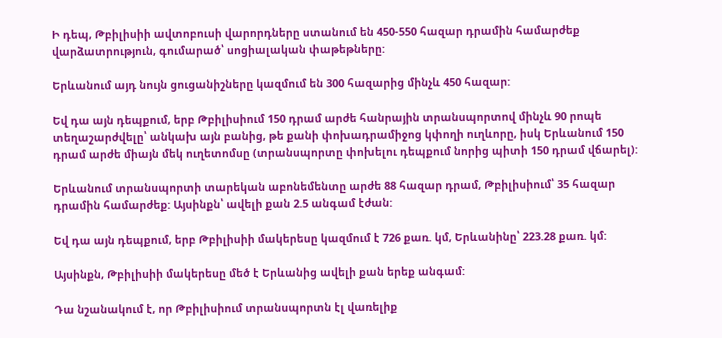Ի դեպ, Թբիլիսիի ավտոբուսի վարորդները ստանում են 450-550 հազար դրամին համարժեք վարձատրություն, գումարած՝ սոցիալական փաթեթները:

Երևանում այդ նույն ցուցանիշները կազմում են 300 հազարից մինչև 450 հազար:

Եվ դա այն դեպքում, երբ Թբիլիսիում 150 դրամ արժե հանրային տրանսպորտով մինչև 90 րոպե տեղաշարժվելը՝ անկախ այն բանից, թե քանի փոխադրամիջոց կփողի ուղևորը, իսկ Երևանում 150 դրամ արժե միայն մեկ ուղետոմսը (տրանսպորտը փոխելու դեպքում նորից պիտի 150 դրամ վճարել):

Երևանում տրանսպորտի տարեկան աբոնեմենտը արժե 88 հազար դրամ, Թբիլիսիում՝ 35 հազար դրամին համարժեք: Այսինքն՝ ավելի քան 2.5 անգամ էժան:

Եվ դա այն դեպքում, երբ Թբիլիսիի մակերեսը կազմում է 726 քառ. կմ, Երևանինը՝ 223.28 քառ. կմ:

Այսինքն, Թբիլիսիի մակերեսը մեծ է Երևանից ավելի քան երեք անգամ:

Դա նշանակում է, որ Թբիլիսիում տրանսպորտն էլ վառելիք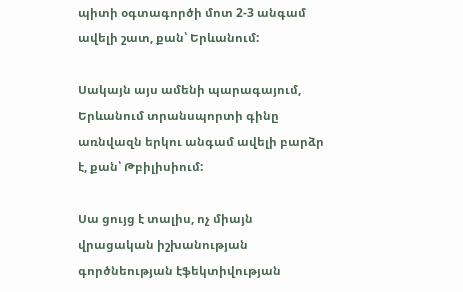պիտի օգտագործի մոտ 2-3 անգամ ավելի շատ, քան՝ Երևանում:

Սակայն այս ամենի պարագայում, Երևանում տրանսպորտի գինը առնվազն երկու անգամ ավելի բարձր է, քան՝ Թբիլիսիում:

Սա ցույց է տալիս, ոչ միայն վրացական իշխանության գործնեության էֆեկտիվության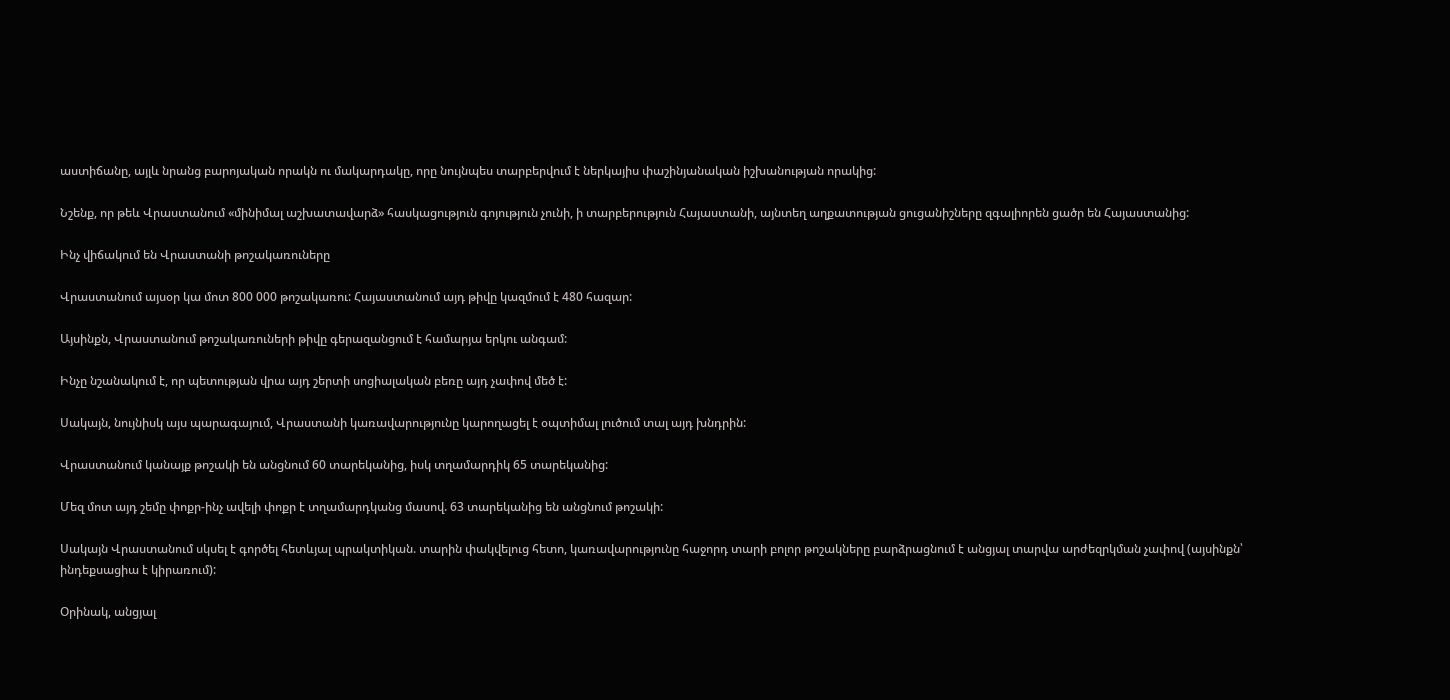աստիճանը, այլև նրանց բարոյական որակն ու մակարդակը, որը նույնպես տարբերվում է ներկայիս փաշինյանական իշխանության որակից:

Նշենք, որ թեև Վրաստանում «մինիմալ աշխատավարձ» հասկացություն գոյություն չունի, ի տարբերություն Հայաստանի, այնտեղ աղքատության ցուցանիշները զգալիորեն ցածր են Հայաստանից:

Ինչ վիճակում են Վրաստանի թոշակառուները

Վրաստանում այսօր կա մոտ 800 000 թոշակառու: Հայաստանում այդ թիվը կազմում է 480 հազար:

Այսինքն, Վրաստանում թոշակառուների թիվը գերազանցում է համարյա երկու անգամ:

Ինչը նշանակում է, որ պետության վրա այդ շերտի սոցիալական բեռը այդ չափով մեծ է:

Սակայն, նույնիսկ այս պարագայում, Վրաստանի կառավարությունը կարողացել է օպտիմալ լուծում տալ այդ խնդրին:

Վրաստանում կանայք թոշակի են անցնում 60 տարեկանից, իսկ տղամարդիկ 65 տարեկանից:

Մեզ մոտ այդ շեմը փոքր-ինչ ավելի փոքր է տղամարդկանց մասով. 63 տարեկանից են անցնում թոշակի:

Սակայն Վրաստանում սկսել է գործել հետևյալ պրակտիկան. տարին փակվելուց հետո, կառավարությունը հաջորդ տարի բոլոր թոշակները բարձրացնում է անցյալ տարվա արժեզրկման չափով (այսինքն՝ ինդեքսացիա է կիրառում):

Օրինակ, անցյալ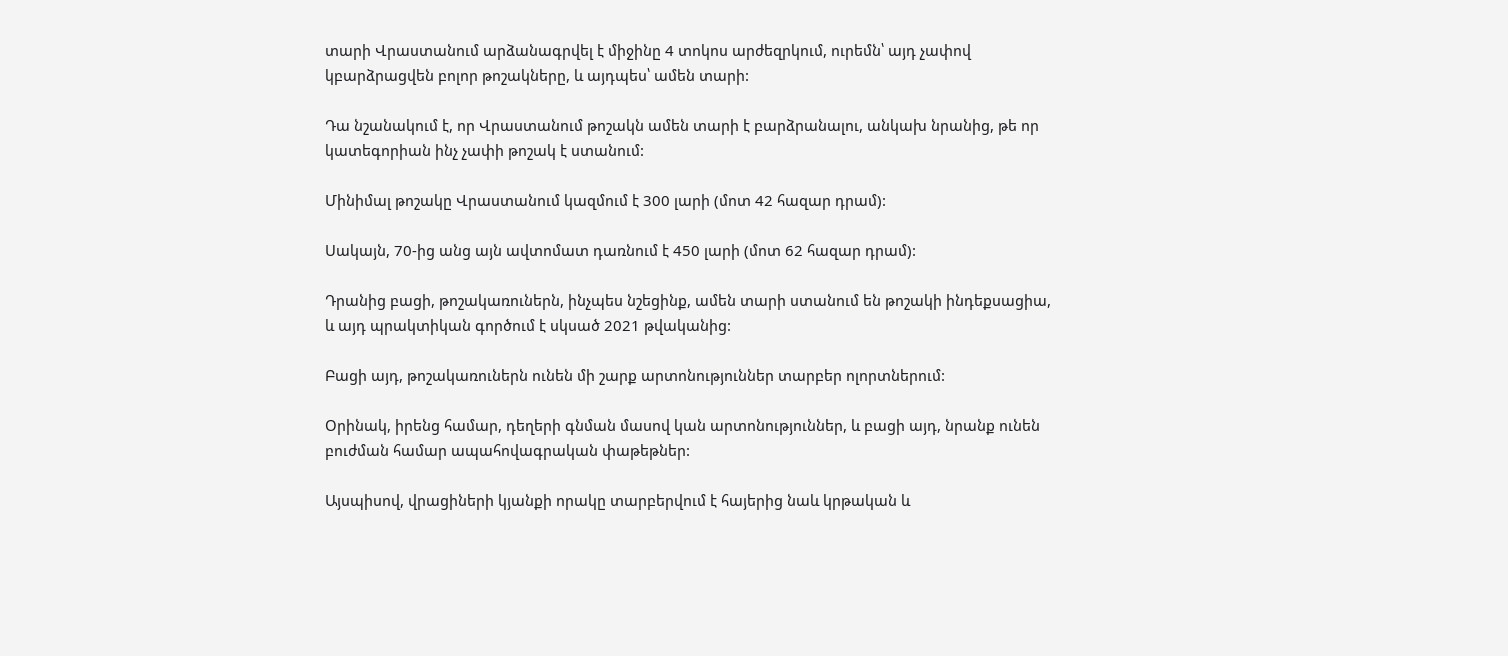տարի Վրաստանում արձանագրվել է միջինը 4 տոկոս արժեզրկում, ուրեմն՝ այդ չափով կբարձրացվեն բոլոր թոշակները, և այդպես՝ ամեն տարի:

Դա նշանակում է, որ Վրաստանում թոշակն ամեն տարի է բարձրանալու, անկախ նրանից, թե որ կատեգորիան ինչ չափի թոշակ է ստանում:

Մինիմալ թոշակը Վրաստանում կազմում է 300 լարի (մոտ 42 հազար դրամ):

Սակայն, 70-ից անց այն ավտոմատ դառնում է 450 լարի (մոտ 62 հազար դրամ):

Դրանից բացի, թոշակառուներն, ինչպես նշեցինք, ամեն տարի ստանում են թոշակի ինդեքսացիա, և այդ պրակտիկան գործում է սկսած 2021 թվականից:

Բացի այդ, թոշակառուներն ունեն մի շարք արտոնություններ տարբեր ոլորտներում:

Օրինակ, իրենց համար, դեղերի գնման մասով կան արտոնություններ, և բացի այդ, նրանք ունեն բուժման համար ապահովագրական փաթեթներ:

Այսպիսով, վրացիների կյանքի որակը տարբերվում է հայերից նաև կրթական և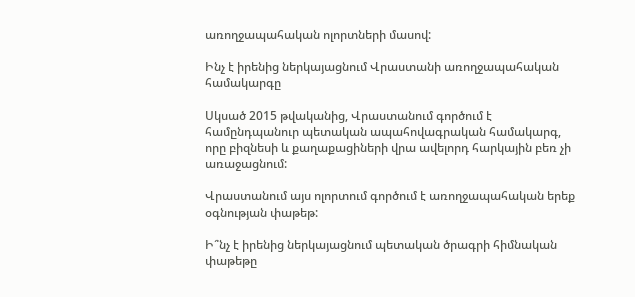առողջապահական ոլորտների մասով:

Ինչ է իրենից ներկայացնում Վրաստանի առողջապահական համակարգը

Սկսած 2015 թվականից, Վրաստանում գործում է համընդպանուր պետական ապահովագրական համակարգ, որը բիզնեսի և քաղաքացիների վրա ավելորդ հարկային բեռ չի առաջացնում:

Վրաստանում այս ոլորտում գործում է առողջապահական երեք օգնության փաթեթ:

Ի՞նչ է իրենից ներկայացնում պետական ծրագրի հիմնական փաթեթը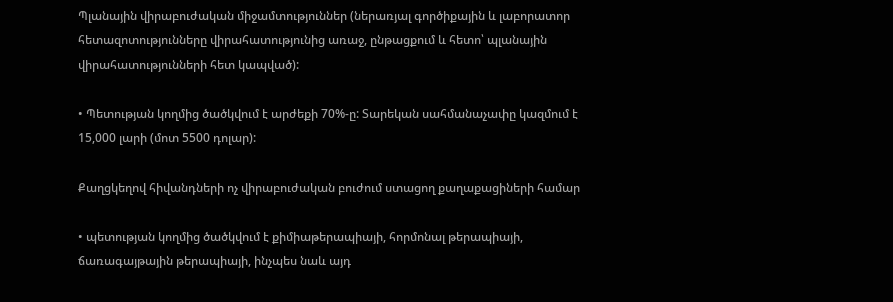Պլանային վիրաբուժական միջամտություններ (ներառյալ գործիքային և լաբորատոր հետազոտությունները վիրահատությունից առաջ, ընթացքում և հետո՝ պլանային վիրահատությունների հետ կապված):

• Պետության կողմից ծածկվում է արժեքի 70%-ը: Տարեկան սահմանաչափը կազմում է 15,000 լարի (մոտ 5500 դոլար):

Քաղցկեղով հիվանդների ոչ վիրաբուժական բուժում ստացող քաղաքացիների համար

• պետության կողմից ծածկվում է քիմիաթերապիայի, հորմոնալ թերապիայի, ճառագայթային թերապիայի, ինչպես նաև այդ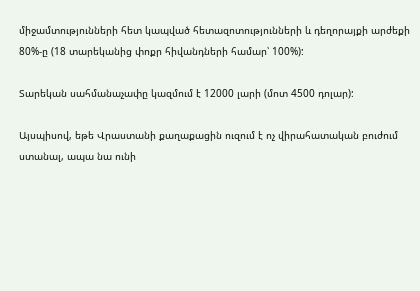միջամտությունների հետ կապված հետազոտությունների և դեղորայքի արժեքի 80%-ը (18 տարեկանից փոքր հիվանդների համար՝ 100%):

Տարեկան սահմանաչափը կազմում է 12000 լարի (մոտ 4500 դոլար):

Այսպիսով, եթե Վրաստանի քաղաքացին ուզում է ոչ վիրահատական բուժում ստանալ, ապա նա ունի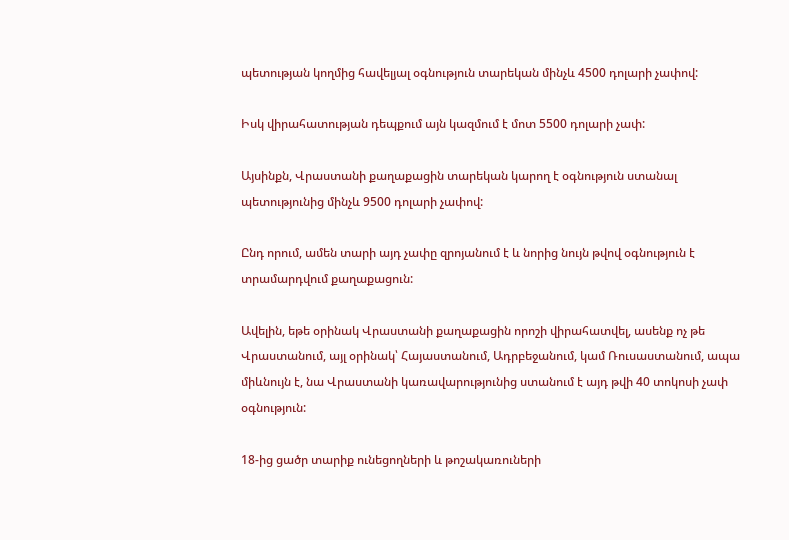պետության կողմից հավելյալ օգնություն տարեկան մինչև 4500 դոլարի չափով:

Իսկ վիրահատության դեպքում այն կազմում է մոտ 5500 դոլարի չափ:

Այսինքն, Վրաստանի քաղաքացին տարեկան կարող է օգնություն ստանալ պետությունից մինչև 9500 դոլարի չափով:

Ընդ որում, ամեն տարի այդ չափը զրոյանում է և նորից նույն թվով օգնություն է տրամարդվում քաղաքացուն:

Ավելին, եթե օրինակ Վրաստանի քաղաքացին որոշի վիրահատվել, ասենք ոչ թե Վրաստանում, այլ օրինակ՝ Հայաստանում, Ադրբեջանում, կամ Ռուսաստանում, ապա միևնույն է, նա Վրաստանի կառավարությունից ստանում է այդ թվի 40 տոկոսի չափ օգնություն:

18-ից ցածր տարիք ունեցողների և թոշակառուների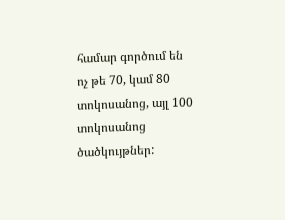համար գործում են ոչ թե 70, կամ 80 տոկոսանոց, այլ 100 տոկոսանոց ծածկույթներ: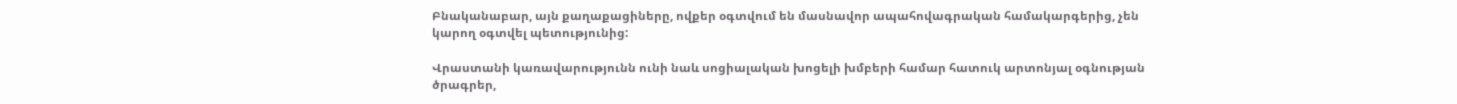Բնականաբար, այն քաղաքացիները, ովքեր օգտվում են մասնավոր ապահովագրական համակարգերից, չեն կարող օգտվել պետությունից:

Վրաստանի կառավարությունն ունի նաև սոցիալական խոցելի խմբերի համար հատուկ արտոնյալ օգնության ծրագրեր,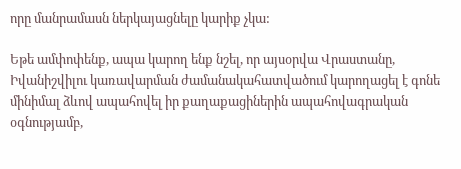որը մանրամասն ներկայացնելը կարիք չկա:

Եթե ամփոփենք, ապա կարող ենք նշել, որ այսօրվա Վրաստանը, Իվանիշվիլու կառավարման ժամանակահատվածում կարողացել է գոնե մինիմալ ձևով ապահովել իր քաղաքացիներին ապահովագրական օգնությամբ,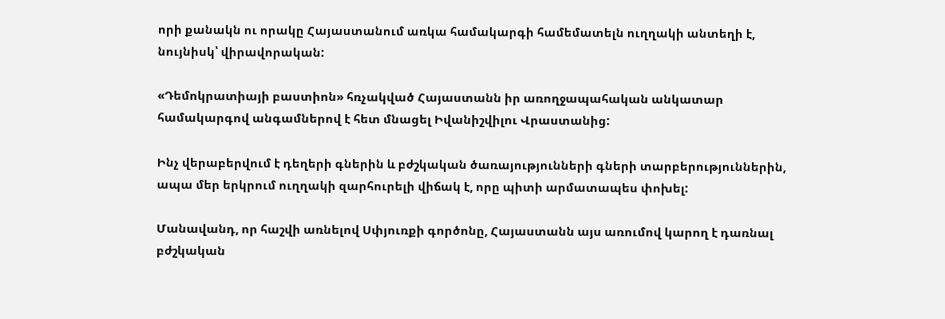որի քանակն ու որակը Հայաստանում առկա համակարգի համեմատելն ուղղակի անտեղի է, նույնիսկ՝ վիրավորական:

«Դեմոկրատիայի բաստիոն» հռչակված Հայաստանն իր առողջապահական անկատար համակարգով անգամներով է հետ մնացել Իվանիշվիլու Վրաստանից:

Ինչ վերաբերվում է դեղերի գներին և բժշկական ծառայությունների գների տարբերություններին, ապա մեր երկրում ուղղակի զարհուրելի վիճակ է, որը պիտի արմատապես փոխել:

Մանավանդ, որ հաշվի առնելով Սփյուռքի գործոնը, Հայաստանն այս առումով կարող է դառնալ բժշկական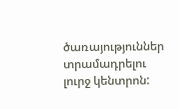ծառայություններ տրամադրելու լուրջ կենտրոն: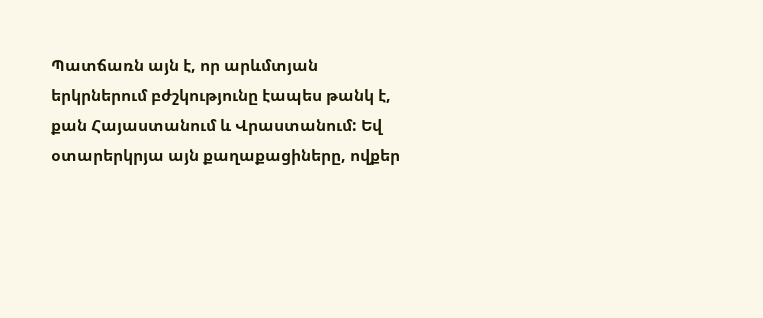Պատճառն այն է, որ արևմտյան երկրներում բժշկությունը էապես թանկ է, քան Հայաստանում և Վրաստանում: Եվ օտարերկրյա այն քաղաքացիները, ովքեր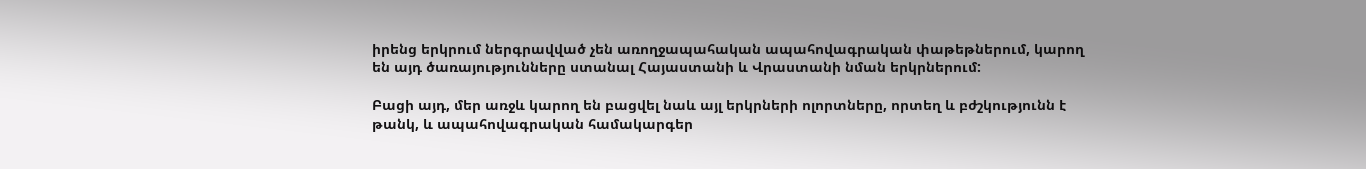իրենց երկրում ներգրավված չեն առողջապահական ապահովագրական փաթեթներում, կարող են այդ ծառայությունները ստանալ Հայաստանի և Վրաստանի նման երկրներում:

Բացի այդ, մեր առջև կարող են բացվել նաև այլ երկրների ոլորտները, որտեղ և բժշկությունն է թանկ, և ապահովագրական համակարգեր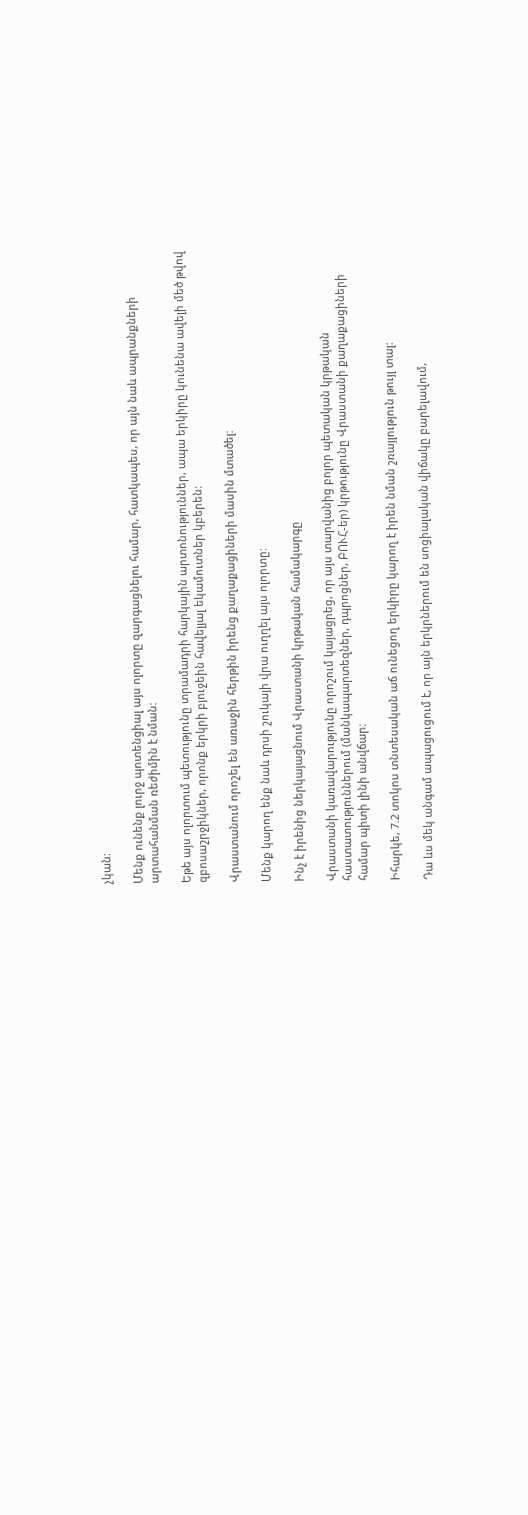չկան:

Մենք ունենք լուրջ պոտենցիալ այս ոլորտը զարգացնելու համար, հատկապես, որ այն նաև ապրանքների արտահանման ռեժիմին է նման:

Եթե այս ոլորտում պետությունը տրամադրի հարկային արտոնություններ, ապա երկիրը կունենա ավելի մեծ թվով զբոսաշրջիկներ, որոնք երկրի բյուջեին հավելյալ եկամուտներ կբերեն:

Վրաստանում որոշել են առաջին հերթին իրենց քաղաքացիների մասին մտածել:

Մենք կարող ենք նաև դրսի շուկայի վրա ուղղել այս ոլորտը:

Ինչ է իրենից ներկայացնում Վրաստանի կրթական համակարգը

Վրաստանի կառավարությունը որոշում կայացրեց, որ այս տարվանից բոլոր պետական կրթական հաստատություններում (մանկապարտեզներ, դպրոցներ, ԲՈՒՀ-եր) կրթությունը Վրաստանի քաղաքացիների համար պիտի լինի անվճար:

Իհարկե, 7.2 տոկոս տնտեսական աճ ունեցող երկիրը կարող է իրեն նման շռայլություն թույլ տալ:

Դա ևս մեկ անգամ ապացուցում է, որ այն երկրներում են սոցիալական վիճակը բարելավում,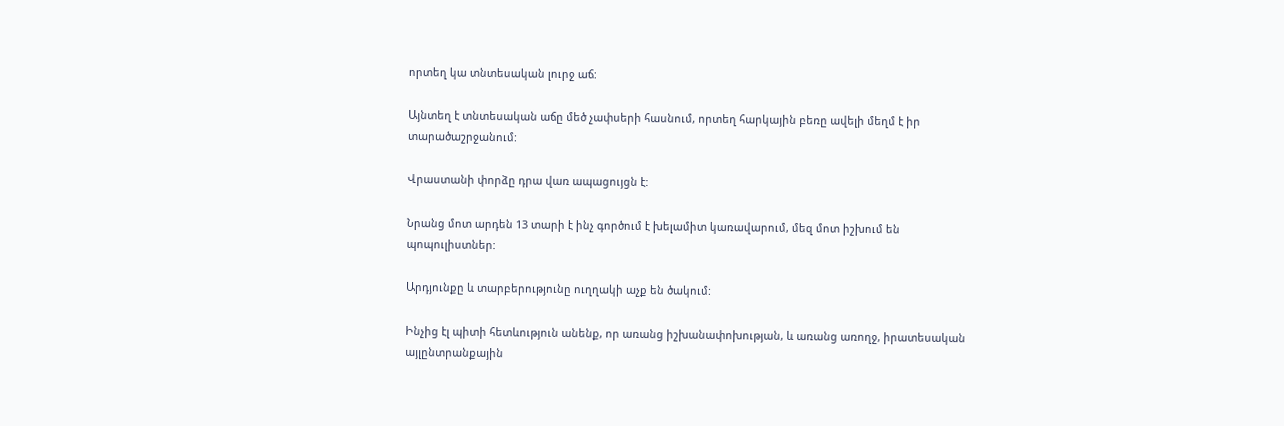որտեղ կա տնտեսական լուրջ աճ:

Այնտեղ է տնտեսական աճը մեծ չափսերի հասնում, որտեղ հարկային բեռը ավելի մեղմ է իր տարածաշրջանում:

Վրաստանի փորձը դրա վառ ապացույցն է:

Նրանց մոտ արդեն 13 տարի է ինչ գործում է խելամիտ կառավարում, մեզ մոտ իշխում են պոպուլիստներ:

Արդյունքը և տարբերությունը ուղղակի աչք են ծակում:

Ինչից էլ պիտի հետևություն անենք, որ առանց իշխանափոխության, և առանց առողջ, իրատեսական այլընտրանքային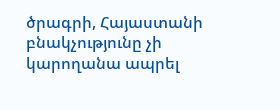ծրագրի, Հայաստանի բնակչությունը չի կարողանա ապրել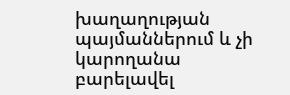խաղաղության պայմաններում և չի կարողանա բարելավել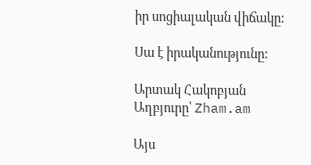իր սոցիալական վիճակը:

Սա է իրականությունը:

Արտակ Հակոբյան
Աղբյուրը՝ Zham.am

Այս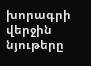խորագրի վերջին նյութերը